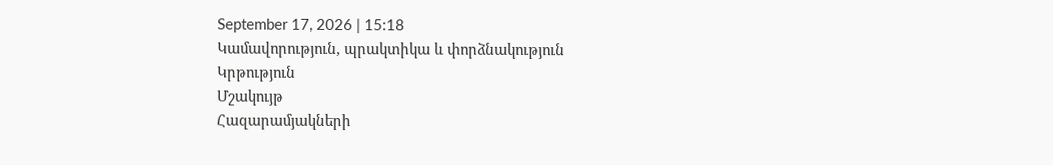September 17, 2026 | 15:18
Կամավորություն, պրակտիկա և փորձնակություն
Կրթություն
Մշակույթ
Հազարամյակների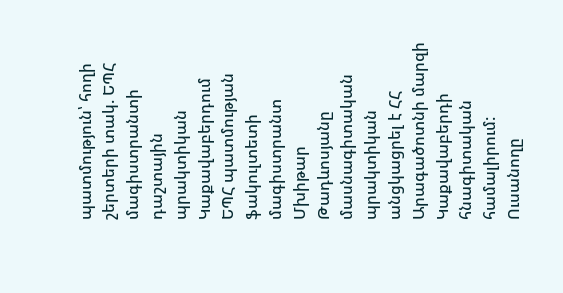պատմություն՝ հողի շերտերի տակ. ԵՊՀ մագիստրանտի դաշտային պրակտիկան Կաքավաբերդում
ԵՊՀ պատմության ֆակուլտետի մագիստրանտ Մխիթար Թադևոսյանը մասնագիտական պրակտիկան անցկացրել է ՀՀ Արագածոտնի մարզի Կաքավաբերդի հնագիտական համալիրում: Ուսանողը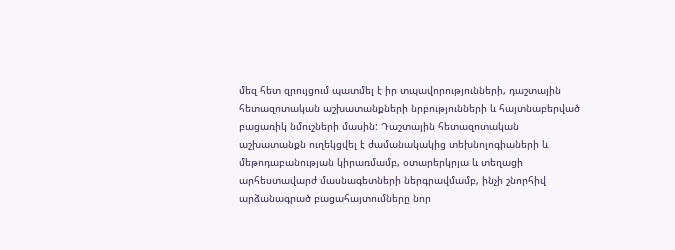մեզ հետ զրույցում պատմել է իր տպավորությունների, դաշտային հետազոտական աշխատանքների նրբությունների և հայտնաբերված բացառիկ նմուշների մասին: Դաշտային հետազոտական աշխատանքն ուղեկցվել է ժամանակակից տեխնոլոգիաների և մեթոդաբանության կիրառմամբ, օտարերկրյա և տեղացի արհեստավարժ մասնագետների ներգրավմամբ, ինչի շնորհիվ արձանագրած բացահայտումները նոր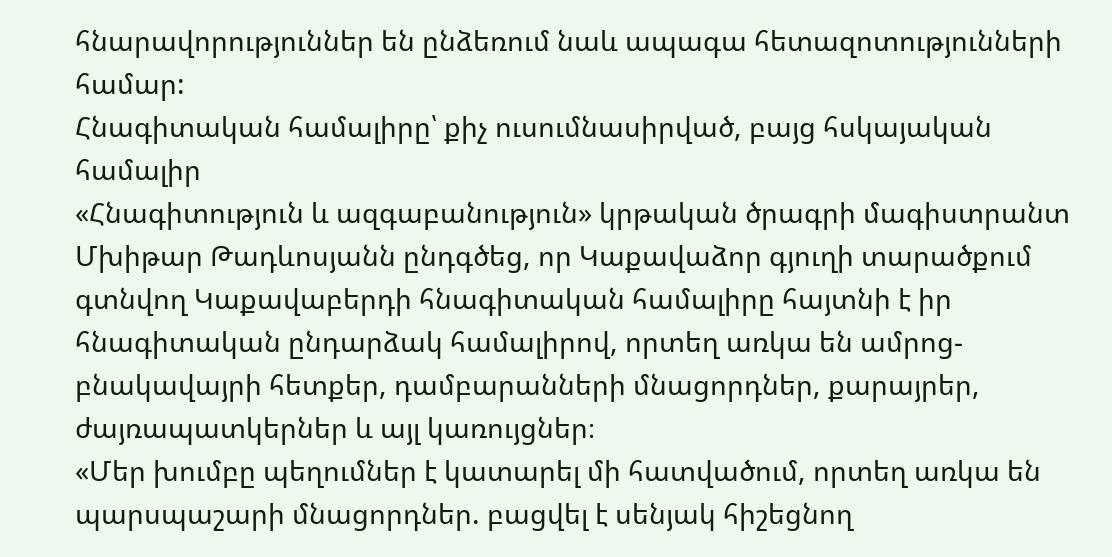հնարավորություններ են ընձեռում նաև ապագա հետազոտությունների համար:
Հնագիտական համալիրը՝ քիչ ուսումնասիրված, բայց հսկայական համալիր
«Հնագիտություն և ազգաբանություն» կրթական ծրագրի մագիստրանտ Մխիթար Թադևոսյանն ընդգծեց, որ Կաքավաձոր գյուղի տարածքում գտնվող Կաքավաբերդի հնագիտական համալիրը հայտնի է իր հնագիտական ընդարձակ համալիրով, որտեղ առկա են ամրոց-բնակավայրի հետքեր, դամբարանների մնացորդներ, քարայրեր, ժայռապատկերներ և այլ կառույցներ։
«Մեր խումբը պեղումներ է կատարել մի հատվածում, որտեղ առկա են պարսպաշարի մնացորդներ. բացվել է սենյակ հիշեցնող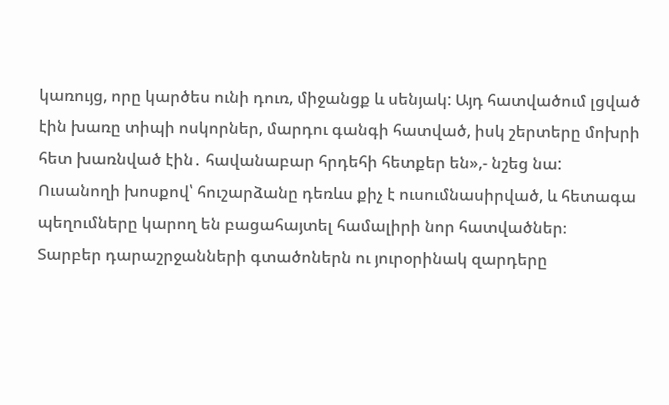կառույց, որը կարծես ունի դուռ, միջանցք և սենյակ: Այդ հատվածում լցված էին խառը տիպի ոսկորներ, մարդու գանգի հատված, իսկ շերտերը մոխրի հետ խառնված էին․ հավանաբար հրդեհի հետքեր են»,- նշեց նա:
Ուսանողի խոսքով՝ հուշարձանը դեռևս քիչ է ուսումնասիրված, և հետագա պեղումները կարող են բացահայտել համալիրի նոր հատվածներ։
Տարբեր դարաշրջանների գտածոներն ու յուրօրինակ զարդերը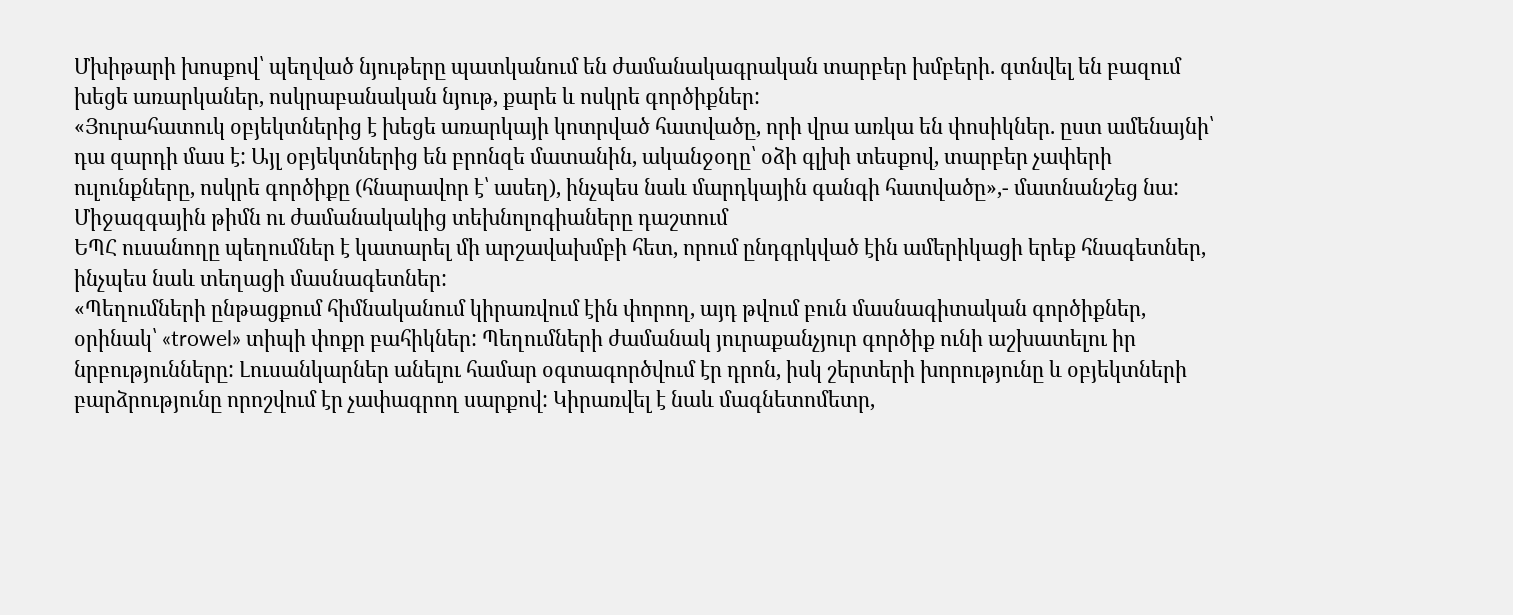Մխիթարի խոսքով՝ պեղված նյութերը պատկանում են ժամանակագրական տարբեր խմբերի. գտնվել են բազում խեցե առարկաներ, ոսկրաբանական նյութ, քարե և ոսկրե գործիքներ:
«Յուրահատուկ օբյեկտներից է խեցե առարկայի կոտրված հատվածը, որի վրա առկա են փոսիկներ. ըստ ամենայնի՝ դա զարդի մաս է: Այլ օբյեկտներից են բրոնզե մատանին, ականջօղը՝ օձի գլխի տեսքով, տարբեր չափերի ուլունքները, ոսկրե գործիքը (հնարավոր է՝ ասեղ), ինչպես նաև մարդկային գանգի հատվածը»,- մատնանշեց նա:
Միջազգային թիմն ու ժամանակակից տեխնոլոգիաները դաշտում
ԵՊՀ ուսանողը պեղումներ է կատարել մի արշավախմբի հետ, որում ընդգրկված էին ամերիկացի երեք հնագետներ, ինչպես նաև տեղացի մասնագետներ:
«Պեղումների ընթացքում հիմնականում կիրառվում էին փորող, այդ թվում բուն մասնագիտական գործիքներ, օրինակ՝ «trowel» տիպի փոքր բահիկներ: Պեղումների ժամանակ յուրաքանչյուր գործիք ունի աշխատելու իր նրբությունները: Լուսանկարներ անելու համար օգտագործվում էր դրոն, իսկ շերտերի խորությունը և օբյեկտների բարձրությունը որոշվում էր չափագրող սարքով: Կիրառվել է նաև մագնետոմետր,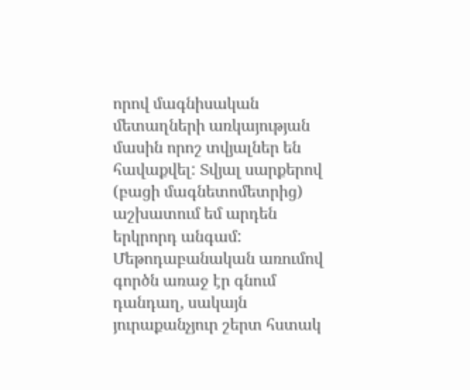որով մագնիսական մետաղների առկայության մասին որոշ տվյալներ են հավաքվել: Տվյալ սարքերով (բացի մագնետոմետրից) աշխատում եմ արդեն երկրորդ անգամ: Մեթոդաբանական առումով գործն առաջ էր գնում դանդաղ, սակայն յուրաքանչյուր շերտ հստակ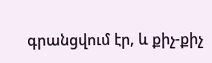գրանցվում էր, և քիչ-քիչ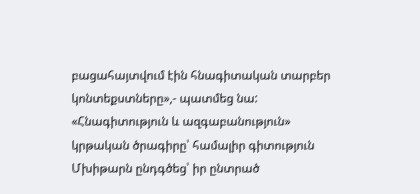բացահայտվում էին հնագիտական տարբեր կոնտեքստները»,- պատմեց նա:
«Հնագիտություն և ազգաբանություն» կրթական ծրագիրը՝ համալիր գիտություն
Մխիթարն ընդգծեց՝ իր ընտրած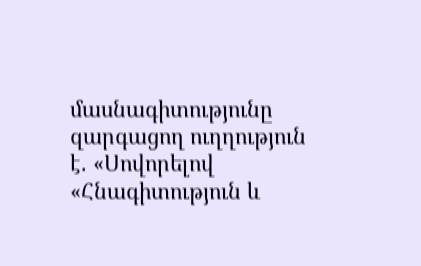մասնագիտությունը զարգացող ուղղություն է. «Սովորելով «Հնագիտություն և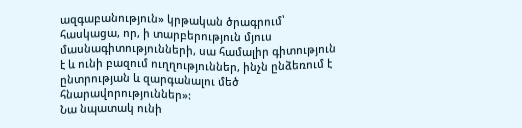ազգաբանություն» կրթական ծրագրում՝ հասկացա, որ, ի տարբերություն մյուս մասնագիտությունների, սա համալիր գիտություն է և ունի բազում ուղղություններ, ինչն ընձեռում է ընտրության և զարգանալու մեծ հնարավորություններ»:
Նա նպատակ ունի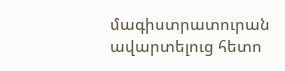մագիստրատուրան ավարտելուց հետո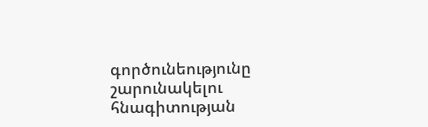գործունեությունը շարունակելու հնագիտության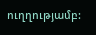ուղղությամբ: